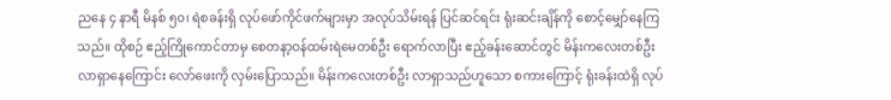ညနေ ၄ နာရီ မိနစ် ၅၀၊ ရဲစခန်းရှိ လုပ်ဖော်ကိုင်ဖက်များမှာ အလုပ်သိမ်းရန် ပြင်ဆင်ရင်း ရုံးဆင်းချိန်ကို စောင့်မျှော်နေကြသည်။ ထိုစဉ် ဧည့်ကြိုကောင်တာမှ စေတနာ့ဝန်ထမ်းရဲမေတစ်ဦး ရောက်လာပြီး ဧည့်ခန်းဆောင်တွင် မိန်းကလေးတစ်ဦး လာရှာနေကြောင်း လော်ဖေးကို လှမ်းပြောသည်။ မိန်းကလေးတစ်ဦး လာရှာသည်ဟူသော စကားကြောင့် ရုံးခန်းထဲရှိ လုပ်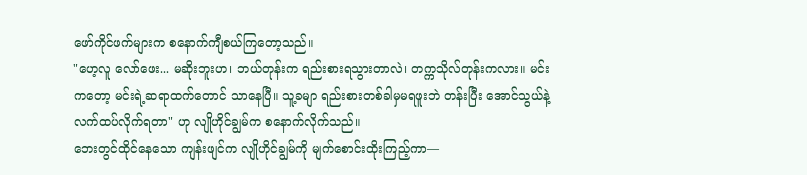ဖော်ကိုင်ဖက်များက စနောက်ကျီစယ်ကြတော့သည်။
"ဟေ့လူ လော်ဖေး... မဆိုးဘူးဟ၊ ဘယ်တုန်းက ရည်းစားရသွားတာလဲ၊ တက္ကသိုလ်တုန်းကလား။ မင်းကတော့ မင်းရဲ့ဆရာထက်တောင် သာနေပြီ။ သူ့ခမျာ ရည်းစားတစ်ခါမှမရဖူးဘဲ တန်းပြီး အောင်သွယ်နဲ့ လက်ထပ်လိုက်ရတာ" ဟု လျိုဟိုင်ချွမ်က စနောက်လိုက်သည်။
ဘေးတွင်ထိုင်နေသော ကျန်းဖျင်က လျိုဟိုင်ချွမ်ကို မျက်စောင်းထိုးကြည့်ကာ—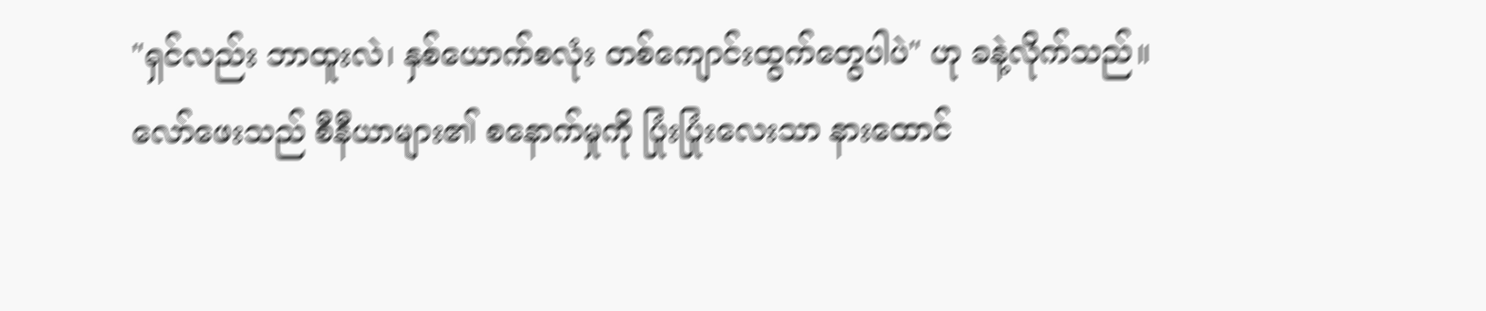"ရှင်လည်း ဘာထူးလဲ၊ နှစ်ယောက်စလုံး တစ်ကျောင်းထွက်တွေပါပဲ" ဟု ခနဲ့လိုက်သည်။
လော်ဖေးသည် စီနီယာများ၏ စနောက်မှုကို ပြုံးပြုံးလေးသာ နားထောင်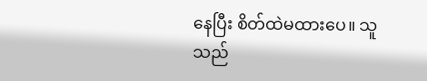နေပြီး စိတ်ထဲမထားပေ။ သူသည်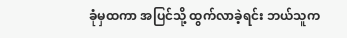ခုံမှထကာ အပြင်သို့ ထွက်လာခဲ့ရင်း ဘယ်သူက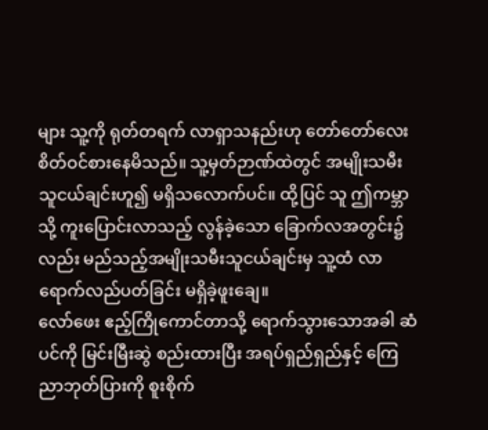များ သူ့ကို ရုတ်တရက် လာရှာသနည်းဟု တော်တော်လေး စိတ်ဝင်စားနေမိသည်။ သူ့မှတ်ဉာဏ်ထဲတွင် အမျိုးသမီးသူငယ်ချင်းဟူ၍ မရှိသလောက်ပင်။ ထို့ပြင် သူ ဤကမ္ဘာသို့ ကူးပြောင်းလာသည့် လွန်ခဲ့သော ခြောက်လအတွင်း၌လည်း မည်သည့်အမျိုးသမီးသူငယ်ချင်းမှ သူ့ထံ လာရောက်လည်ပတ်ခြင်း မရှိခဲ့ဖူးချေ။
လော်ဖေး ဧည့်ကြိုကောင်တာသို့ ရောက်သွားသောအခါ ဆံပင်ကို မြင်းမြီးဆွဲ စည်းထားပြီး အရပ်ရှည်ရှည်နှင့် ကြေညာဘုတ်ပြားကို စူးစိုက်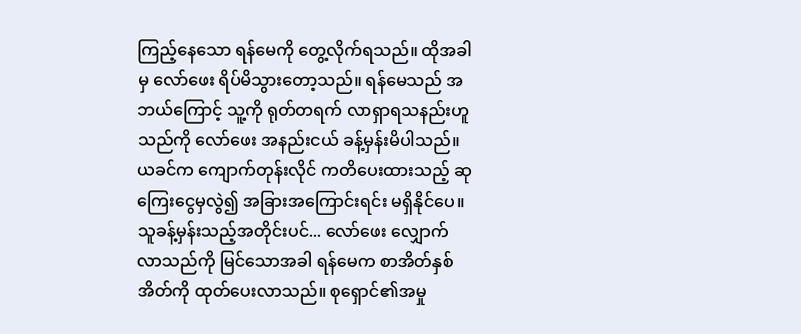ကြည့်နေသော ရန်မေကို တွေ့လိုက်ရသည်။ ထိုအခါမှ လော်ဖေး ရိပ်မိသွားတော့သည်။ ရန်မေသည် အဘယ်ကြောင့် သူ့ကို ရုတ်တရက် လာရှာရသနည်းဟူသည်ကို လော်ဖေး အနည်းငယ် ခန့်မှန်းမိပါသည်။ ယခင်က ကျောက်တုန်းလိုင် ကတိပေးထားသည့် ဆုကြေးငွေမှလွဲ၍ အခြားအကြောင်းရင်း မရှိနိုင်ပေ။
သူခန့်မှန်းသည့်အတိုင်းပင်... လော်ဖေး လျှောက်လာသည်ကို မြင်သောအခါ ရန်မေက စာအိတ်နှစ်အိတ်ကို ထုတ်ပေးလာသည်။ စုရှောင်၏အမှု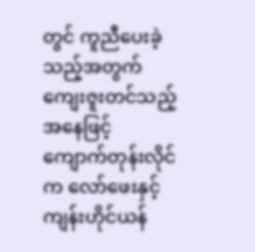တွင် ကူညီပေးခဲ့သည့်အတွက် ကျေးဇူးတင်သည့်အနေဖြင့် ကျောက်တုန်းလိုင်က လော်ဖေးနှင့် ကျန်းဟိုင်ယန်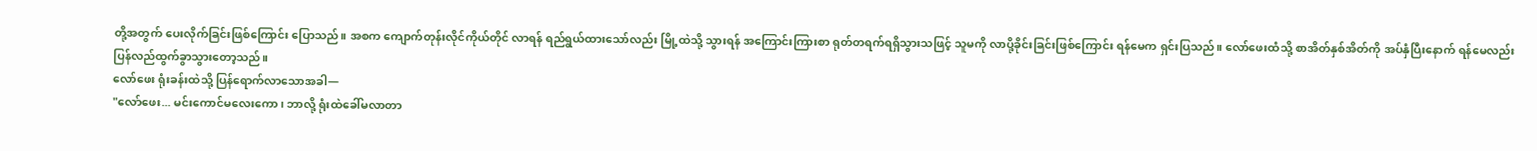တို့အတွက် ပေးလိုက်ခြင်းဖြစ်ကြောင်း ပြောသည်။ အစက ကျောက်တုန်းလိုင်ကိုယ်တိုင် လာရန် ရည်ရွယ်ထားသော်လည်း မြို့ထဲသို့ သွားရန် အကြောင်းကြားစာ ရုတ်တရက်ရရှိသွားသဖြင့် သူမကို လာပို့ခိုင်းခြင်းဖြစ်ကြောင်း ရန်မေက ရှင်းပြသည်။ လော်ဖေးထံသို့ စာအိတ်နှစ်အိတ်ကို အပ်နှံပြီးနောက် ရန်မေလည်း ပြန်လည်ထွက်ခွာသွားတော့သည်။
လော်ဖေး ရုံးခန်းထဲသို့ ပြန်ရောက်လာသောအခါ—
"လော်ဖေး... မင်းကောင်မလေးကော၊ ဘာလို့ ရုံးထဲခေါ်မလာတာ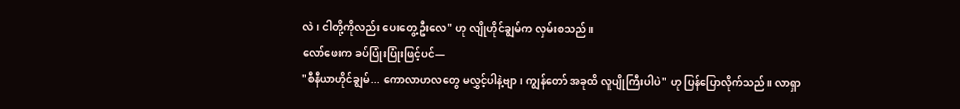လဲ၊ ငါတို့ကိုလည်း ပေးတွေ့ဦးလေ" ဟု လျိုဟိုင်ချွမ်က လှမ်းစသည်။
လော်ဖေးက ခပ်ပြုံးပြုံးဖြင့်ပင်—
"စီနီယာဟိုင်ချွမ်... ကောလာဟလတွေ မလွှင့်ပါနဲ့ဗျာ၊ ကျွန်တော် အခုထိ လူပျိုကြီးပါပဲ" ဟု ပြန်ပြောလိုက်သည်။ လာရှာ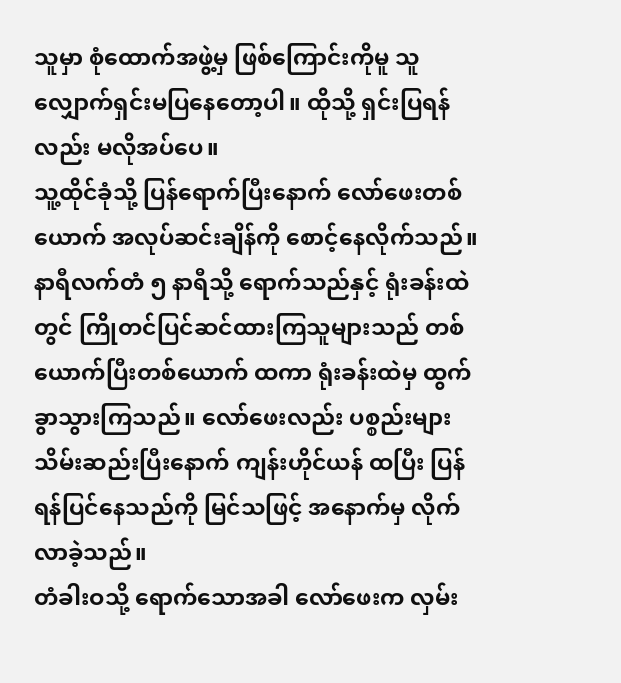သူမှာ စုံထောက်အဖွဲ့မှ ဖြစ်ကြောင်းကိုမူ သူ လျှောက်ရှင်းမပြနေတော့ပါ။ ထိုသို့ ရှင်းပြရန်လည်း မလိုအပ်ပေ။
သူ့ထိုင်ခုံသို့ ပြန်ရောက်ပြီးနောက် လော်ဖေးတစ်ယောက် အလုပ်ဆင်းချိန်ကို စောင့်နေလိုက်သည်။ နာရီလက်တံ ၅ နာရီသို့ ရောက်သည်နှင့် ရုံးခန်းထဲတွင် ကြိုတင်ပြင်ဆင်ထားကြသူများသည် တစ်ယောက်ပြီးတစ်ယောက် ထကာ ရုံးခန်းထဲမှ ထွက်ခွာသွားကြသည်။ လော်ဖေးလည်း ပစ္စည်းများသိမ်းဆည်းပြီးနောက် ကျန်းဟိုင်ယန် ထပြီး ပြန်ရန်ပြင်နေသည်ကို မြင်သဖြင့် အနောက်မှ လိုက်လာခဲ့သည်။
တံခါးဝသို့ ရောက်သောအခါ လော်ဖေးက လှမ်း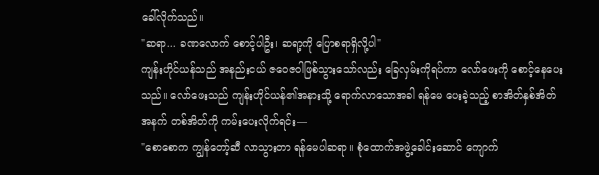ခေါ်လိုက်သည်။
"ဆရာ... ခဏလောက် စောင့်ပါဦး၊ ဆရာ့ကို ပြောစရာရှိလို့ပါ"
ကျန်းဟိုင်ယန်သည် အနည်းငယ် ဇဝေဇဝါဖြစ်သွားသော်လည်း ခြေလှမ်းကိုရပ်ကာ လော်ဖေးကို စောင့်နေပေးသည်။ လော်ဖေးသည် ကျန်းဟိုင်ယန်၏အနားသို့ ရောက်လာသောအခါ ရန်မေ ပေးခဲ့သည့် စာအိတ်နှစ်အိတ်အနက် တစ်အိတ်ကို ကမ်းပေးလိုက်ရင်း—
"စောစောက ကျွန်တော့်ဆီ လာသွားတာ ရန်မေပါဆရာ။ စုံထောက်အဖွဲ့ခေါင်းဆောင် ကျောက်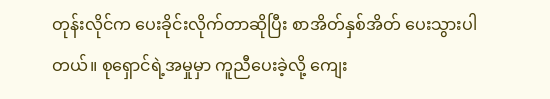တုန်းလိုင်က ပေးခိုင်းလိုက်တာဆိုပြီး စာအိတ်နှစ်အိတ် ပေးသွားပါတယ်။ စုရှောင်ရဲ့အမှုမှာ ကူညီပေးခဲ့လို့ ကျေး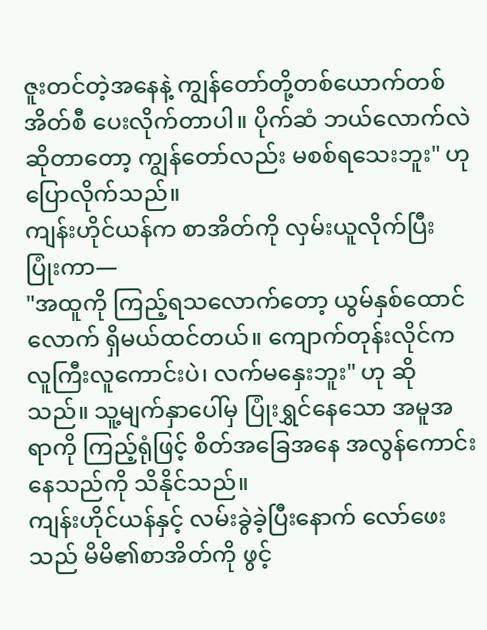ဇူးတင်တဲ့အနေနဲ့ ကျွန်တော်တို့တစ်ယောက်တစ်အိတ်စီ ပေးလိုက်တာပါ။ ပိုက်ဆံ ဘယ်လောက်လဲဆိုတာတော့ ကျွန်တော်လည်း မစစ်ရသေးဘူး" ဟု ပြောလိုက်သည်။
ကျန်းဟိုင်ယန်က စာအိတ်ကို လှမ်းယူလိုက်ပြီး ပြုံးကာ—
"အထူကို ကြည့်ရသလောက်တော့ ယွမ်နှစ်ထောင်လောက် ရှိမယ်ထင်တယ်။ ကျောက်တုန်းလိုင်က လူကြီးလူကောင်းပဲ၊ လက်မနှေးဘူး" ဟု ဆိုသည်။ သူ့မျက်နှာပေါ်မှ ပြုံးရွှင်နေသော အမူအရာကို ကြည့်ရုံဖြင့် စိတ်အခြေအနေ အလွန်ကောင်းနေသည်ကို သိနိုင်သည်။
ကျန်းဟိုင်ယန်နှင့် လမ်းခွဲခဲ့ပြီးနောက် လော်ဖေးသည် မိမိ၏စာအိတ်ကို ဖွင့်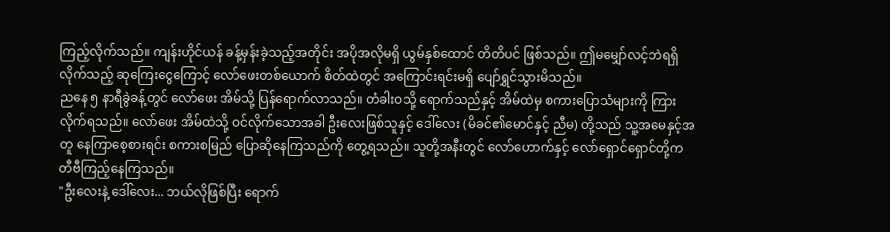ကြည့်လိုက်သည်။ ကျန်းဟိုင်ယန် ခန့်မှန်းခဲ့သည့်အတိုင်း အပိုအလိုမရှိ ယွမ်နှစ်ထောင် တိတိပင် ဖြစ်သည်။ ဤမမျှော်လင့်ဘဲရရှိလိုက်သည့် ဆုကြေးငွေကြောင့် လော်ဖေးတစ်ယောက် စိတ်ထဲတွင် အကြောင်းရင်းမရှိ ပျော်ရွှင်သွားမိသည်။
ညနေ ၅ နာရီခွဲခန့်တွင် လော်ဖေး အိမ်သို့ ပြန်ရောက်လာသည်။ တံခါးဝသို့ ရောက်သည်နှင့် အိမ်ထဲမှ စကားပြောသံများကို ကြားလိုက်ရသည်။ လော်ဖေး အိမ်ထဲသို့ ဝင်လိုက်သောအခါ ဦးလေးဖြစ်သူနှင့် ဒေါ်လေး (မိခင်၏မောင်နှင့် ညီမ) တို့သည် သူ့အမေနှင့်အတူ နေကြာစေ့စားရင်း စကားစမြည် ပြောဆိုနေကြသည်ကို တွေ့ရသည်။ သူတို့အနီးတွင် လော်ဟောက်နှင့် လော်ရှောင်ရှောင်တို့က တီဗီကြည့်နေကြသည်။
"ဦးလေးနဲ့ ဒေါ်လေး... ဘယ်လိုဖြစ်ပြီး ရောက်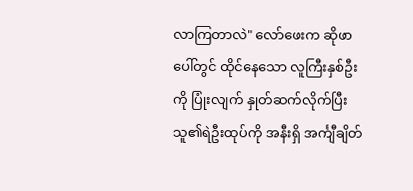လာကြတာလဲ" လော်ဖေးက ဆိုဖာပေါ်တွင် ထိုင်နေသော လူကြီးနှစ်ဦးကို ပြုံးလျက် နှုတ်ဆက်လိုက်ပြီး သူ၏ရဲဦးထုပ်ကို အနီးရှိ အင်္ကျီချိတ်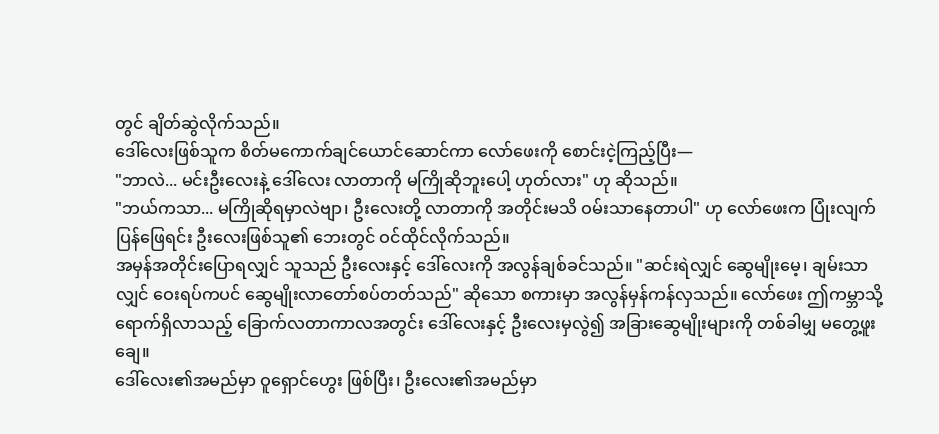တွင် ချိတ်ဆွဲလိုက်သည်။
ဒေါ်လေးဖြစ်သူက စိတ်မကောက်ချင်ယောင်ဆောင်ကာ လော်ဖေးကို စောင်းငဲ့ကြည့်ပြီး—
"ဘာလဲ... မင်းဦးလေးနဲ့ ဒေါ်လေး လာတာကို မကြိုဆိုဘူးပေါ့ ဟုတ်လား" ဟု ဆိုသည်။
"ဘယ်ကသာ... မကြိုဆိုရမှာလဲဗျာ၊ ဦးလေးတို့ လာတာကို အတိုင်းမသိ ဝမ်းသာနေတာပါ" ဟု လော်ဖေးက ပြုံးလျက် ပြန်ဖြေရင်း ဦးလေးဖြစ်သူ၏ ဘေးတွင် ဝင်ထိုင်လိုက်သည်။
အမှန်အတိုင်းပြောရလျှင် သူသည် ဦးလေးနှင့် ဒေါ်လေးကို အလွန်ချစ်ခင်သည်။ "ဆင်းရဲလျှင် ဆွေမျိုးမေ့၊ ချမ်းသာလျှင် ဝေးရပ်ကပင် ဆွေမျိုးလာတော်စပ်တတ်သည်" ဆိုသော စကားမှာ အလွန်မှန်ကန်လှသည်။ လော်ဖေး ဤကမ္ဘာသို့ ရောက်ရှိလာသည့် ခြောက်လတာကာလအတွင်း ဒေါ်လေးနှင့် ဦးလေးမှလွဲ၍ အခြားဆွေမျိုးများကို တစ်ခါမျှ မတွေ့ဖူးချေ။
ဒေါ်လေး၏အမည်မှာ ဝူရှောင်ဟွေး ဖြစ်ပြီး၊ ဦးလေး၏အမည်မှာ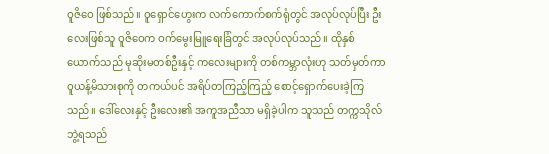ဝူဇိဝေ ဖြစ်သည်။ ဝူရှောင်ဟွေးက လက်ကောက်စက်ရုံတွင် အလုပ်လုပ်ပြီး ဦးလေးဖြစ်သူ ဝူဇိဝေက ဝက်မွေးမြူရေးခြံတွင် အလုပ်လုပ်သည်။ ထိုနှစ်ယောက်သည် မုဆိုးမတစ်ဦးနှင့် ကလေးများကို တစ်ကမ္ဘာလုံးဟု သတ်မှတ်ကာ ဝူယန့်မိသားစုကို တကယ်ပင် အရိပ်တကြည့်ကြည့် စောင့်ရှောက်ပေးခဲ့ကြသည်။ ဒေါ်လေးနှင့် ဦးလေး၏ အကူအညီသာ မရှိခဲ့ပါက သူသည် တက္ကသိုလ်ဘွဲ့ရသည်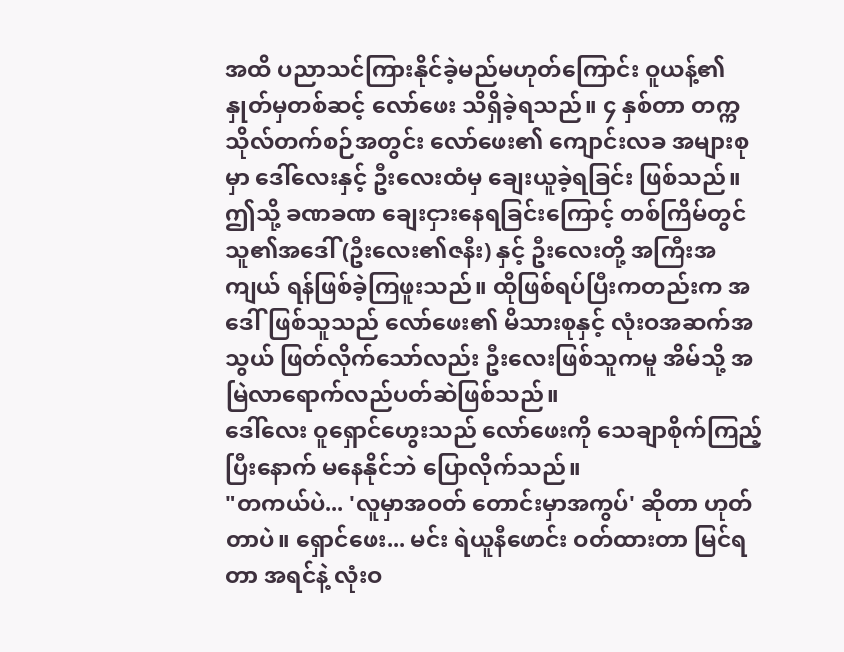အထိ ပညာသင်ကြားနိုင်ခဲ့မည်မဟုတ်ကြောင်း ဝူယန့်၏ နှုတ်မှတစ်ဆင့် လော်ဖေး သိရှိခဲ့ရသည်။ ၄ နှစ်တာ တက္ကသိုလ်တက်စဉ်အတွင်း လော်ဖေး၏ ကျောင်းလခ အများစုမှာ ဒေါ်လေးနှင့် ဦးလေးထံမှ ချေးယူခဲ့ရခြင်း ဖြစ်သည်။ ဤသို့ ခဏခဏ ချေးငှားနေရခြင်းကြောင့် တစ်ကြိမ်တွင် သူ၏အဒေါ် (ဦးလေး၏ဇနီး) နှင့် ဦးလေးတို့ အကြီးအကျယ် ရန်ဖြစ်ခဲ့ကြဖူးသည်။ ထိုဖြစ်ရပ်ပြီးကတည်းက အဒေါ်ဖြစ်သူသည် လော်ဖေး၏ မိသားစုနှင့် လုံးဝအဆက်အသွယ် ဖြတ်လိုက်သော်လည်း ဦးလေးဖြစ်သူကမူ အိမ်သို့ အမြဲလာရောက်လည်ပတ်ဆဲဖြစ်သည်။
ဒေါ်လေး ဝူရှောင်ဟွေးသည် လော်ဖေးကို သေချာစိုက်ကြည့်ပြီးနောက် မနေနိုင်ဘဲ ပြောလိုက်သည်။
"တကယ်ပဲ... 'လူမှာအဝတ် တောင်းမှာအကွပ်' ဆိုတာ ဟုတ်တာပဲ။ ရှောင်ဖေး... မင်း ရဲယူနီဖောင်း ဝတ်ထားတာ မြင်ရတာ အရင်နဲ့ လုံးဝ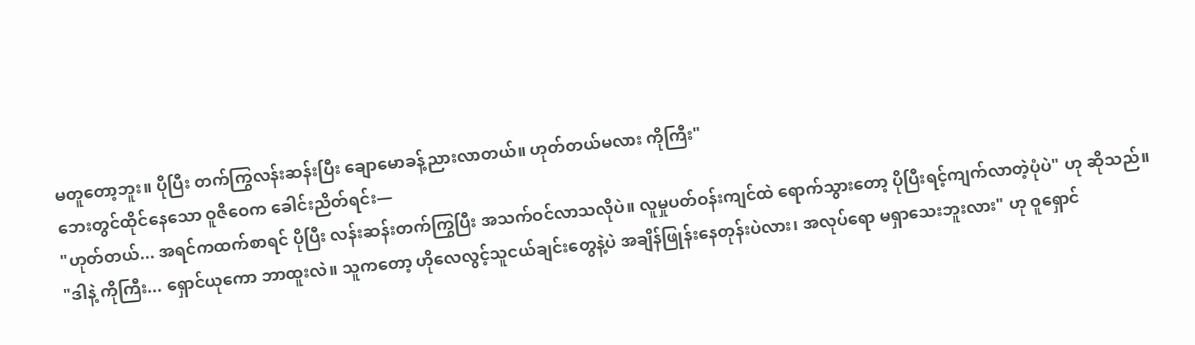မတူတော့ဘူး။ ပိုပြီး တက်ကြွလန်းဆန်းပြီး ချောမောခန့်ညားလာတယ်။ ဟုတ်တယ်မလား ကိုကြီး"
ဘေးတွင်ထိုင်နေသော ဝူဇိဝေက ခေါင်းညိတ်ရင်း—
"ဟုတ်တယ်... အရင်ကထက်စာရင် ပိုပြီး လန်းဆန်းတက်ကြွပြီး အသက်ဝင်လာသလိုပဲ။ လူမှုပတ်ဝန်းကျင်ထဲ ရောက်သွားတော့ ပိုပြီးရင့်ကျက်လာတဲ့ပုံပဲ" ဟု ဆိုသည်။
"ဒါနဲ့ ကိုကြီး... ရှောင်ယုကော ဘာထူးလဲ။ သူကတော့ ဟိုလေလွင့်သူငယ်ချင်းတွေနဲ့ပဲ အချိန်ဖြုန်းနေတုန်းပဲလား၊ အလုပ်ရော မရှာသေးဘူးလား" ဟု ဝူရှောင်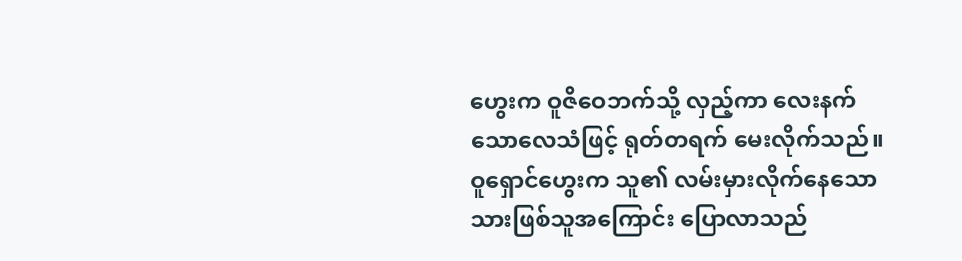ဟွေးက ဝူဇိဝေဘက်သို့ လှည့်ကာ လေးနက်သောလေသံဖြင့် ရုတ်တရက် မေးလိုက်သည်။
ဝူရှောင်ဟွေးက သူ၏ လမ်းမှားလိုက်နေသော သားဖြစ်သူအကြောင်း ပြောလာသည်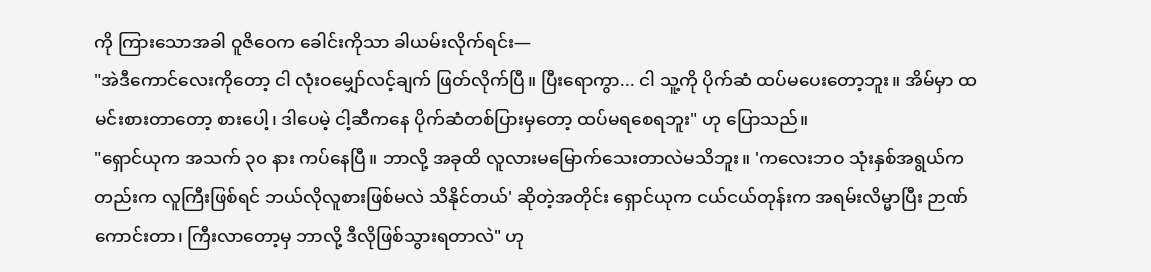ကို ကြားသောအခါ ဝူဇိဝေက ခေါင်းကိုသာ ခါယမ်းလိုက်ရင်း—
"အဲဒီကောင်လေးကိုတော့ ငါ လုံးဝမျှော်လင့်ချက် ဖြတ်လိုက်ပြီ။ ပြီးရောကွာ... ငါ သူ့ကို ပိုက်ဆံ ထပ်မပေးတော့ဘူး။ အိမ်မှာ ထမင်းစားတာတော့ စားပေါ့၊ ဒါပေမဲ့ ငါ့ဆီကနေ ပိုက်ဆံတစ်ပြားမှတော့ ထပ်မရစေရဘူး" ဟု ပြောသည်။
"ရှောင်ယုက အသက် ၃၀ နား ကပ်နေပြီ။ ဘာလို့ အခုထိ လူလားမမြောက်သေးတာလဲမသိဘူး။ 'ကလေးဘဝ သုံးနှစ်အရွယ်ကတည်းက လူကြီးဖြစ်ရင် ဘယ်လိုလူစားဖြစ်မလဲ သိနိုင်တယ်' ဆိုတဲ့အတိုင်း ရှောင်ယုက ငယ်ငယ်တုန်းက အရမ်းလိမ္မာပြီး ဉာဏ်ကောင်းတာ၊ ကြီးလာတော့မှ ဘာလို့ ဒီလိုဖြစ်သွားရတာလဲ" ဟု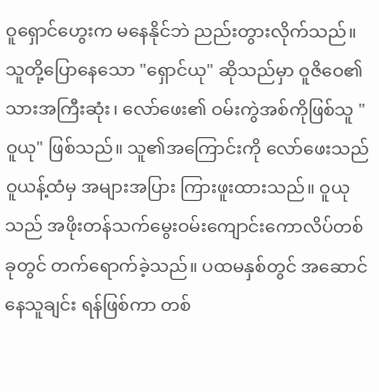ဝူရှောင်ဟွေးက မနေနိုင်ဘဲ ညည်းတွားလိုက်သည်။
သူတို့ပြောနေသော "ရှောင်ယု" ဆိုသည်မှာ ဝူဇိဝေ၏ သားအကြီးဆုံး၊ လော်ဖေး၏ ဝမ်းကွဲအစ်ကိုဖြစ်သူ "ဝူယု" ဖြစ်သည်။ သူ၏အကြောင်းကို လော်ဖေးသည် ဝူယန့်ထံမှ အများအပြား ကြားဖူးထားသည်။ ဝူယုသည် အဖိုးတန်သက်မွေးဝမ်းကျောင်းကောလိပ်တစ်ခုတွင် တက်ရောက်ခဲ့သည်။ ပထမနှစ်တွင် အဆောင်နေသူချင်း ရန်ဖြစ်ကာ တစ်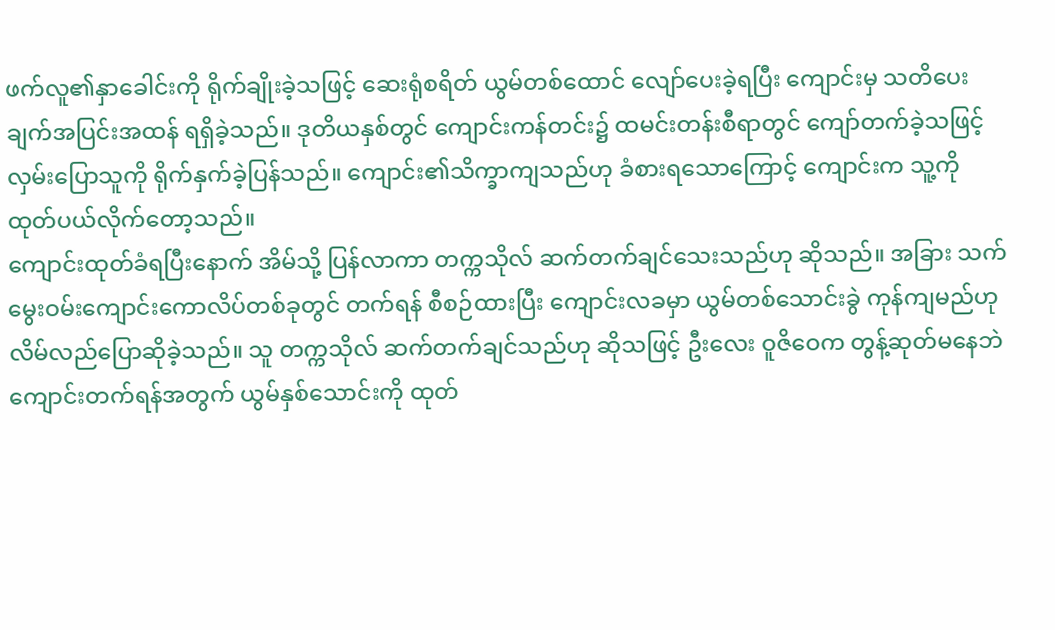ဖက်လူ၏နှာခေါင်းကို ရိုက်ချိုးခဲ့သဖြင့် ဆေးရုံစရိတ် ယွမ်တစ်ထောင် လျော်ပေးခဲ့ရပြီး ကျောင်းမှ သတိပေးချက်အပြင်းအထန် ရရှိခဲ့သည်။ ဒုတိယနှစ်တွင် ကျောင်းကန်တင်း၌ ထမင်းတန်းစီရာတွင် ကျော်တက်ခဲ့သဖြင့် လှမ်းပြောသူကို ရိုက်နှက်ခဲ့ပြန်သည်။ ကျောင်း၏သိက္ခာကျသည်ဟု ခံစားရသောကြောင့် ကျောင်းက သူ့ကို ထုတ်ပယ်လိုက်တော့သည်။
ကျောင်းထုတ်ခံရပြီးနောက် အိမ်သို့ ပြန်လာကာ တက္ကသိုလ် ဆက်တက်ချင်သေးသည်ဟု ဆိုသည်။ အခြား သက်မွေးဝမ်းကျောင်းကောလိပ်တစ်ခုတွင် တက်ရန် စီစဉ်ထားပြီး ကျောင်းလခမှာ ယွမ်တစ်သောင်းခွဲ ကုန်ကျမည်ဟု လိမ်လည်ပြောဆိုခဲ့သည်။ သူ တက္ကသိုလ် ဆက်တက်ချင်သည်ဟု ဆိုသဖြင့် ဦးလေး ဝူဇိဝေက တွန့်ဆုတ်မနေဘဲ ကျောင်းတက်ရန်အတွက် ယွမ်နှစ်သောင်းကို ထုတ်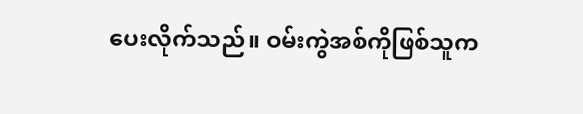ပေးလိုက်သည်။ ဝမ်းကွဲအစ်ကိုဖြစ်သူက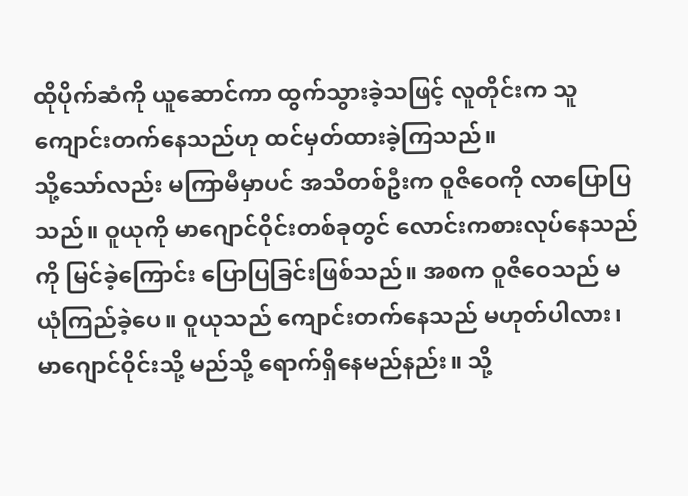ထိုပိုက်ဆံကို ယူဆောင်ကာ ထွက်သွားခဲ့သဖြင့် လူတိုင်းက သူ ကျောင်းတက်နေသည်ဟု ထင်မှတ်ထားခဲ့ကြသည်။
သို့သော်လည်း မကြာမီမှာပင် အသိတစ်ဦးက ဝူဇိဝေကို လာပြောပြသည်။ ဝူယုကို မာဂျောင်ဝိုင်းတစ်ခုတွင် လောင်းကစားလုပ်နေသည်ကို မြင်ခဲ့ကြောင်း ပြောပြခြင်းဖြစ်သည်။ အစက ဝူဇိဝေသည် မယုံကြည်ခဲ့ပေ။ ဝူယုသည် ကျောင်းတက်နေသည် မဟုတ်ပါလား၊ မာဂျောင်ဝိုင်းသို့ မည်သို့ ရောက်ရှိနေမည်နည်း။ သို့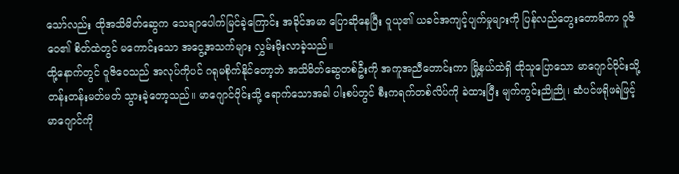သော်လည်း ထိုအသိမိတ်ဆွေက သေချာပေါက်မြင်ခဲ့ကြောင်း အခိုင်အမာ ပြောဆိုနေပြီး ဝူယု၏ ယခင်အကျင့်ပျက်မှုများကို ပြန်လည်တွေးတောမိကာ ဝူဇိဝေ၏ စိတ်ထဲတွင် မကောင်းသော အငွေ့အသက်များ လွှမ်းမိုးလာခဲ့သည်။
ထို့နောက်တွင် ဝူဇိဝေသည် အလုပ်ကိုပင် ဂရုမစိုက်နိုင်တော့ဘဲ အသိမိတ်ဆွေတစ်ဦးကို အကူအညီတောင်းကာ မြို့နယ်ထဲရှိ ထိုသူပြောသော မာဂျောင်ဝိုင်းသို့ တန်းတန်းမတ်မတ် သွားခဲ့တော့သည်။ မာဂျောင်ဝိုင်းသို့ ရောက်သောအခါ ပါးစပ်တွင် စီးကရက်တစ်လိပ်ကို ခဲထားပြီး မျက်ကွင်းညိုညို၊ ဆံပင်ဖရိုဖရဲဖြင့် မာဂျောင်ကို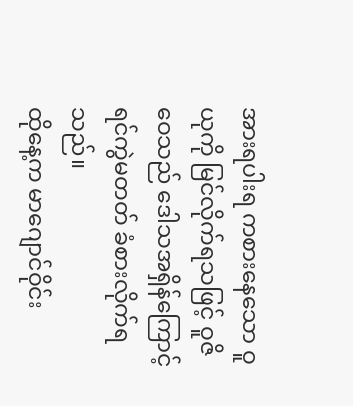အားရပါးရ ကစားနေသော ဝူယုကို မြင်လိုက်ရသဖြင့် ဝူဇိဝေသည် ဒေါသအရှိန်ကြောင့် ရင်ကွဲမတတ် ခံစားလိုက်ရသည်။
ထိုနေ့က မာဂျောင်ဝိုင်း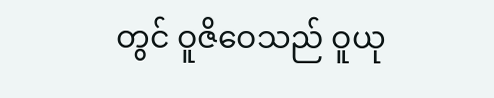တွင် ဝူဇိဝေသည် ဝူယု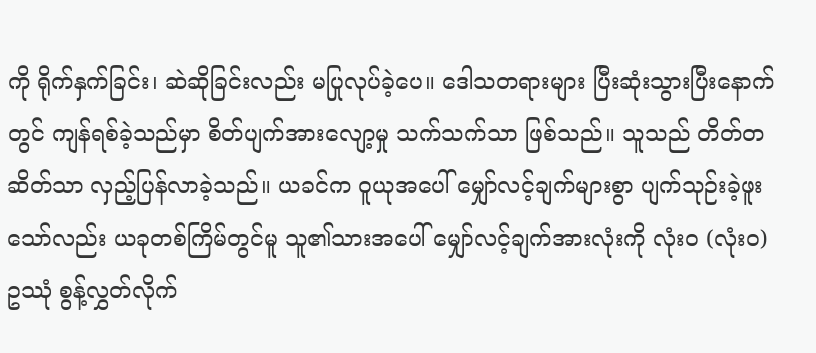ကို ရိုက်နှက်ခြင်း၊ ဆဲဆိုခြင်းလည်း မပြုလုပ်ခဲ့ပေ။ ဒေါသတရားများ ပြီးဆုံးသွားပြီးနောက်တွင် ကျန်ရစ်ခဲ့သည်မှာ စိတ်ပျက်အားလျော့မှု သက်သက်သာ ဖြစ်သည်။ သူသည် တိတ်တဆိတ်သာ လှည့်ပြန်လာခဲ့သည်။ ယခင်က ဝူယုအပေါ် မျှော်လင့်ချက်များစွာ ပျက်သုဉ်းခဲ့ဖူးသော်လည်း ယခုတစ်ကြိမ်တွင်မူ သူ၏သားအပေါ် မျှော်လင့်ချက်အားလုံးကို လုံးဝ (လုံးဝ) ဥဿုံ စွန့်လွှတ်လိုက်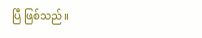ပြီ ဖြစ်သည်။